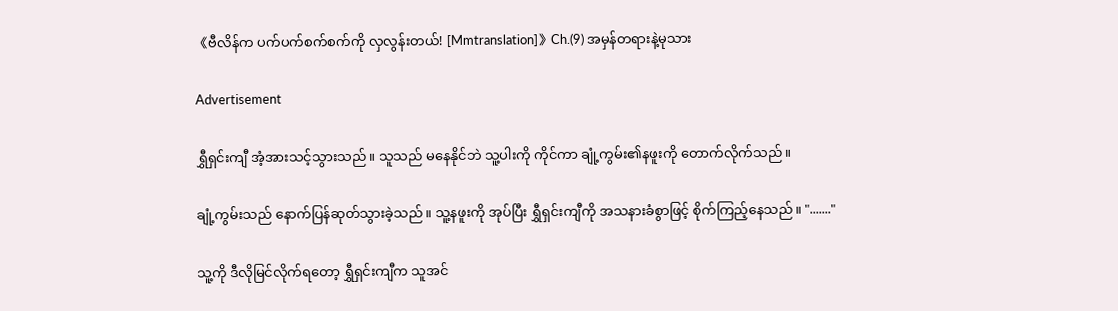《ဗီလိန်က ပက်ပက်စက်စက်ကို လှလွန်းတယ်! [Mmtranslation]》Ch.(9) အမှန်တရားနဲ့မုသား

Advertisement

ရွှီရှင်းကျီ အံ့အားသင့်သွားသည်။ သူသည် မနေနိုင်ဘဲ သူ့ပါးကို ကိုင်ကာ ချုံ့ကွမ်း၏နဖူးကို တောက်လိုက်သည်။

ချုံ့ကွမ်းသည် နောက်ပြန်ဆုတ်သွားခဲ့သည်။ သူ့နဖူးကို အုပ်ပြီး ရွှီရှင်းကျီကို အသနားခံစွာဖြင့် စိုက်ကြည့်နေသည်။ "......."

သူ့ကို ဒီလိုမြင်လိုက်ရတော့ ရွှီရှင်းကျီက သူအင်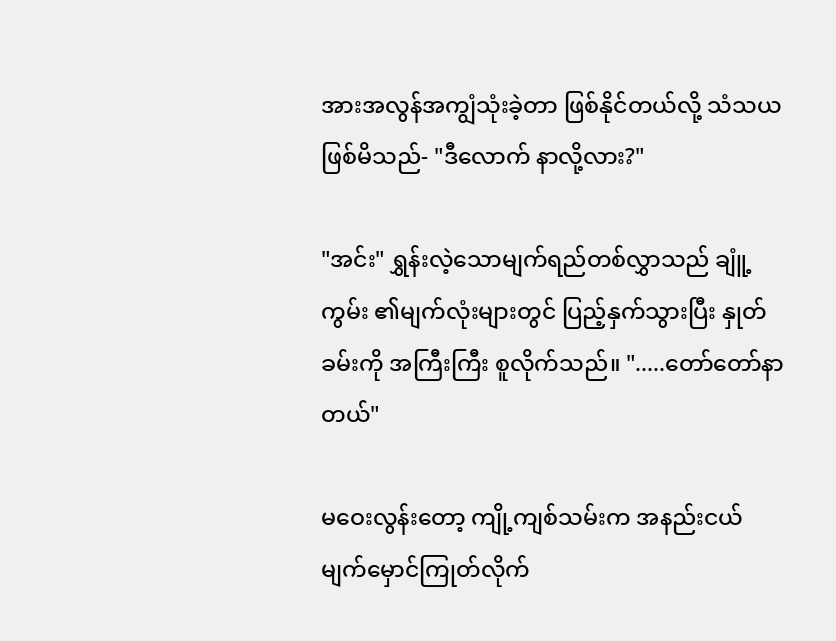အားအလွန်အကျွံသုံးခဲ့တာ ဖြစ်နိုင်တယ်လို့ သံသယဖြစ်မိသည်- "ဒီလောက် နာလို့လား?"

"အင်း" ရွှန်းလဲ့သောမျက်ရည်တစ်လွှာသည် ချူံ့ကွမ်း ၏မျက်လုံးများတွင် ပြည့်နှက်သွားပြီး နှုတ်ခမ်းကို အကြီးကြီး စူလိုက်သည်။ ".....တော်တော်နာတယ်"

မဝေးလွန်းတော့ ကျို့ကျစ်သမ်းက အနည်းငယ် မျက်မှောင်ကြုတ်လိုက်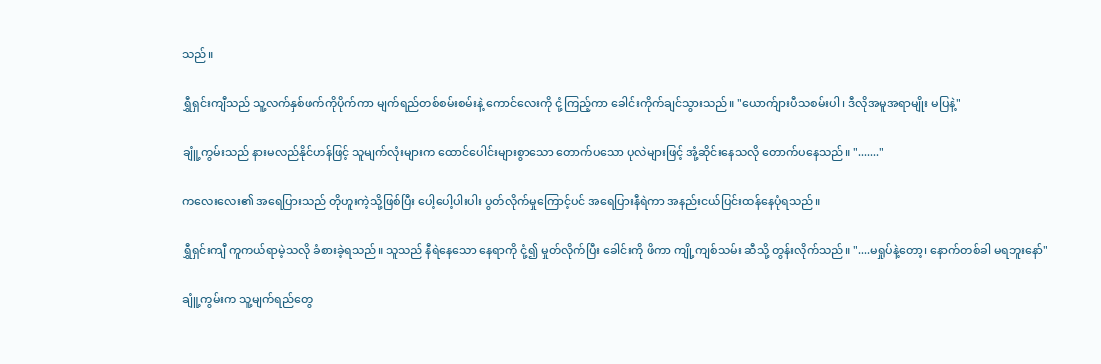သည်။

ရွှီရှင်းကျီသည် သူ့လက်နှစ်ဖက်ကိုပိုက်ကာ မျက်ရည်တစ်စမ်းစမ်းနဲ့ ကောင်လေးကို ငုံ့ကြည့်ကာ ခေါင်းကိုက်ချင်သွားသည်။ "ယောက်ျားပီသစမ်းပါ၊ ဒီလိုအမူအရာမျိုး မပြနဲ့"

ချူံ့ကွမ်းသည် နားမလည်နိုင်ဟန်ဖြင့် သူမျက်လုံးများက ထောင်ပေါင်းများစွာသော တောက်ပသော ပုလဲများဖြင့် အုံ့ဆိုင်းနေသလို တောက်ပနေသည်။ "......."

ကလေးလေး၏ အရေပြားသည် တိုဟူးကဲ့သို့ဖြစ်ပြီး ပေါ့ပေါ့ပါးပါး ပွတ်လိုက်မှုကြောင့်ပင် အရေပြားနီရဲကာ အနည်းငယ်ပြင်းထန်နေပုံရသည်။

ရွှီရှင်းကျီ ကူကယ်ရာမဲ့သလို ခံစားခဲ့ရသည်။ သူသည် နီရဲနေသော နေရာကို ငုံ့၍ မှုတ်လိုက်ပြီး ခေါင်းကို ဖိကာ ကျို့ကျစ်သမ်း ဆီသို့ တွန်းလိုက်သည်။ "....မရှုပ်နဲ့တော့၊ နောက်တစ်ခါ မရဘူးနော်"

ချူံ့ကွမ်းက သူ့မျက်ရည်တွေ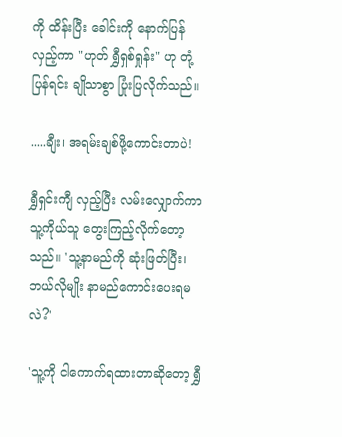ကို ထိန်းပြီး ခေါင်းကို နောက်ပြန်လှည့်ကာ "ဟုတ် ရွှီရှစ်ရှုန်း" ဟု တုံ့ပြန်ရင်း ချိုသာစွာ ပြုံးပြလိုက်သည်။

.....ချီး၊ အရမ်းချစ်ဖို့ကောင်းတာပဲ!

ရွှီရှင်းကျီ လှည့်ပြီး လမ်းလျှောက်ကာ သူ့ကိုယ်သူ တွေးကြည့်လိုက်တော့သည်။ 'သူ့နာမည်ကို ဆုံးဖြတ်ပြီး၊ ဘယ်လိုမျိုး နာမည်ကောင်းပေးရမလဲ?'

'သူ့ကို ငါကောက်ရထားတာဆိုတော့ ရွှီ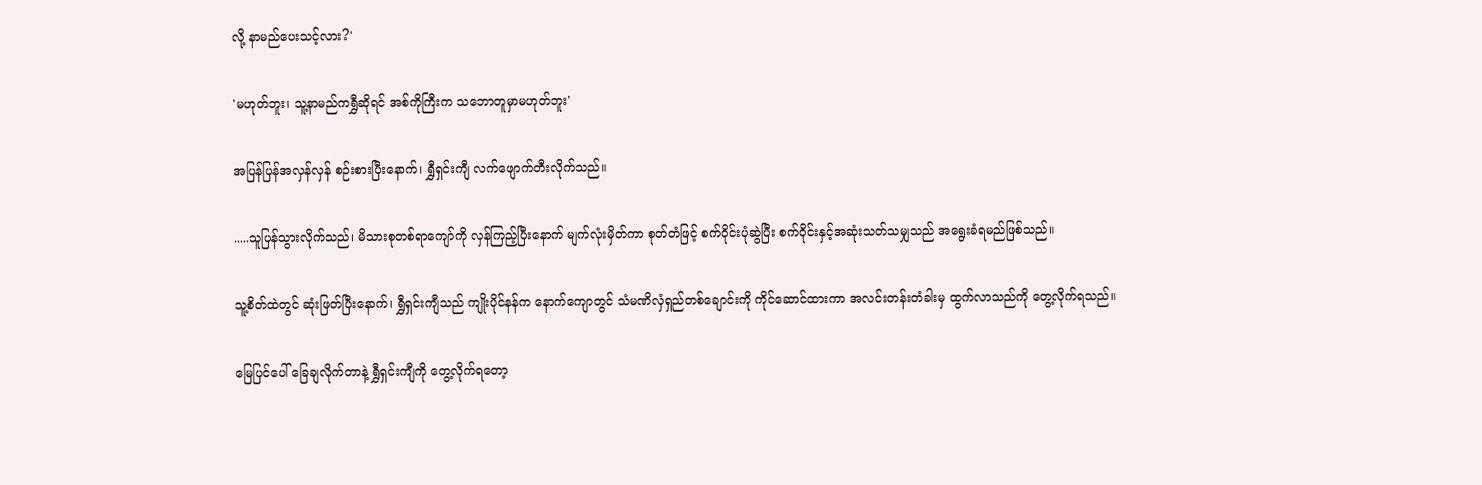လို့ နာမည်ပေးသင့်လား?'

'မဟုတ်ဘူး၊ သူ့နာမည်ကရွှီဆိုရင် အစ်ကိုကြီးက သဘောတူမှာမဟုတ်ဘူး'

အပြန်ပြန်အလှန်လှန် စဉ်းစားပြီးနောက်၊ ရွှီရှင်းကျီ လက်ဖျောက်တီးလိုက်သည်။

.....သူပြန်သွားလိုက်သည်၊ မိသားစုတစ်ရာကျော်ကို လှန်ကြည့်ပြီးနောက် မျက်လုံးမှိတ်ကာ စုတ်တံဖြင့် စက်ဝိုင်းပုံဆွဲပြီး စက်ဝိုင်းနှင့်အဆုံးသတ်သမျှသည် အရွေးခံရမည်ဖြစ်သည်။

သူ့စိတ်ထဲတွင် ဆုံးဖြတ်ပြီးနောက်၊ ရွှီရှင်းကျီသည် ကျိုးပိုင်နန်က နောက်ကျောတွင် သံမဏိလှံရှည်တစ်ချောင်းကို ကိုင်ဆောင်ထားကာ အလင်းတန်းတံခါးမှ ထွက်လာသည်ကို တွေ့လိုက်ရသည်။

မြေပြင်ပေါ် ခြေချလိုက်တာနဲ့ ရွှီရှင်းကျီကို တွေ့လိုက်ရတော့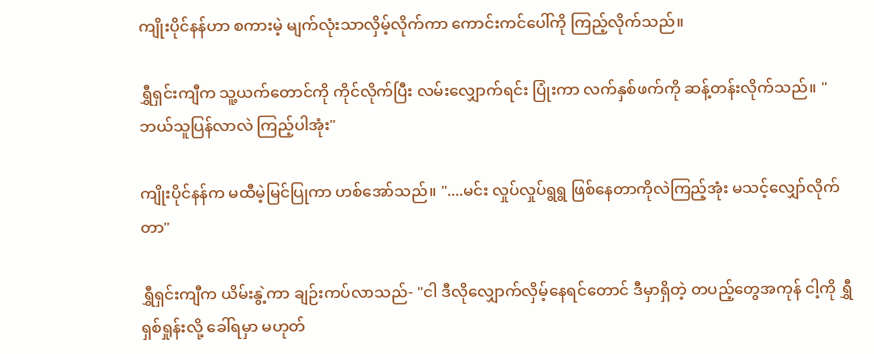ကျိုးပိုင်နန်ဟာ စကားမဲ့ မျက်လုံးသာလှိမ့်လိုက်ကာ ကောင်းကင်ပေါ်ကို ကြည့်လိုက်သည်။

ရွှီရှင်းကျီက သူ့ယက်တောင်ကို ကိုင်လိုက်ပြီး လမ်းလျှောက်ရင်း ပြုံးကာ လက်နှစ်ဖက်ကို ဆန့်တန်းလိုက်သည်။ "ဘယ်သူပြန်လာလဲ ကြည့်ပါအုံး"

ကျိုးပိုင်နန်က မထီမဲ့မြင်ပြုကာ ဟစ်အော်သည်။ "....မင်း လှုပ်လှုပ်ရွရွ ဖြစ်နေတာကိုလဲကြည့်အုံး မသင့်လျှော်လိုက်တာ"

ရွှီရှင်းကျီက ယိမ်းနွဲ့ကာ ချဉ်းကပ်လာသည်- "ငါ ဒီလိုလျှောက်လှိမ့်နေရင်တောင် ဒီမှာရှိတဲ့ တပည့်တွေအကုန် ငါ့ကို ရွှီရှစ်ရှုန်းလို့ ခေါ်ရမှာ မဟုတ်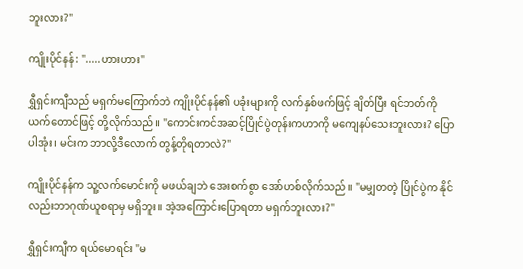ဘူးလား?"

ကျိုးပိုင်နန်: ".....ဟားဟား"

ရွှီရှင်းကျီသည် မရှက်မကြောက်ဘဲ ကျိုးပိုင်နန်၏ ပခုံးများကို လက်နှစ်ဖက်ဖြင့် ချိတ်ပြီး ရင်ဘတ်ကို ယက်တောင်ဖြင့် တို့လိုက်သည်။ "ကောင်းကင်အဆင့်ပြိုင်ပွဲတုန်းကဟာကို မကျေနပ်သေးဘူးလား? ပြောပါအုံး၊ မင်းက ဘာလို့ဒီလောက် တွန့်တိုရတာလဲ?"

ကျိုးပိုင်နန်က သူ့လက်မောင်းကို မဖယ်ချဘဲ အေးစက်စွာ အော်ဟစ်လိုက်သည်။ "မမျှတတဲ့ ပြိုင်ပွဲက နိုင်လည်းဘာဂုဏ်ယူစရာမှ မရှိဘူး။ အဲ့အကြောင်းပြောရတာ မရှက်ဘူးလား?"

ရွှီရှင်းကျီက ရယ်မောရင်း "မ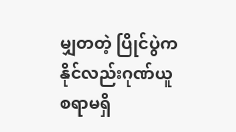မျှတတဲ့ ပြိုင်ပွဲက နိုင်လည်းဂုဏ်ယူစရာမရှိ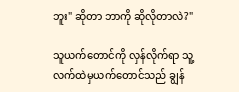ဘူး" ဆိုတာ ဘာကို ဆိုလိုတာလဲ?"

သူယက်တောင်ကို လှန်လိုက်ရာ သူ့လက်ထဲမှယက်တောင်သည် ချွန်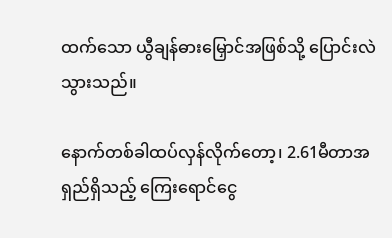ထက်သော ယွီချန်ဓားမြှောင်အဖြစ်သို့ ပြောင်းလဲသွားသည်။

နောက်တစ်ခါထပ်လှန်လိုက်တော့၊ 2.61မီတာအရှည်ရှိသည့် ကြေးရောင်ငွေ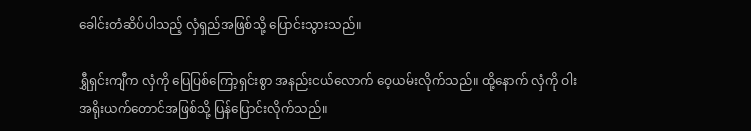ခေါင်းတံဆိပ်ပါသည့် လှံရှည်အဖြစ်သို့ ပြောင်းသွားသည်။

ရွှီရှင်းကျီက လှံကို ပြေပြစ်ကြော့ရှင်းစွာ အနည်းငယ်လောက် ဝေ့ယမ်းလိုက်သည်။ ထို့နောက် လှံကို ဝါးအရိုးယက်တောင်အဖြစ်သို့ ပြန်ပြောင်းလိုက်သည်။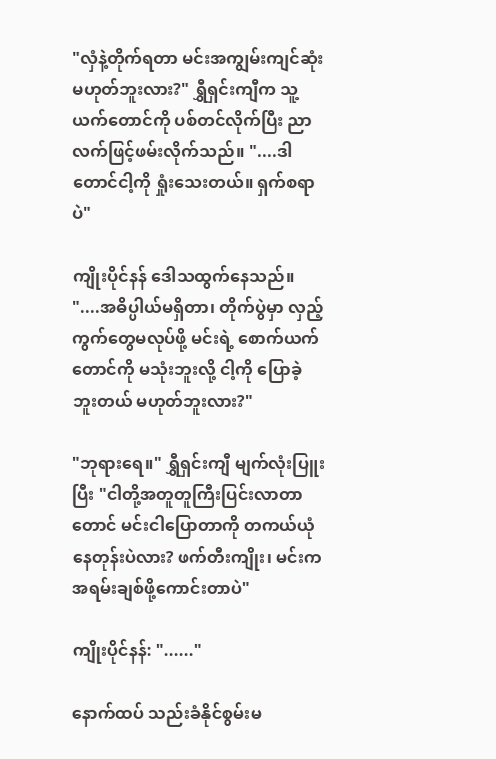"လှံနဲ့တိုက်ရတာ မင်းအကျွမ်းကျင်ဆုံး မဟုတ်ဘူးလား?" ရွှီရှင်းကျီက သူ့ယက်တောင်ကို ပစ်တင်လိုက်ပြီး ညာလက်ဖြင့်ဖမ်းလိုက်သည်။ "....ဒါတောင်ငါ့ကို ရှုံးသေးတယ်။ ရှက်စရာပဲ"

ကျိုးပိုင်နန် ဒေါသထွက်နေသည်။ "....အဓိပ္ပါယ်မရှိတာ၊ တိုက်ပွဲမှာ လှည့်ကွက်တွေမလုပ်ဖို့ မင်းရဲ့ စောက်ယက်တောင်ကို မသုံးဘူးလို့ ငါ့ကို ပြောခဲ့ဘူးတယ် မဟုတ်ဘူးလား?"

"ဘုရားရေ။" ရွှီရှင်းကျီ မျက်လုံးပြူးပြီး "ငါတို့အတူတူကြီးပြင်းလာတာတောင် မင်းငါပြောတာကို တကယ်ယုံနေတုန်းပဲလား? ဖက်တီးကျိုး၊ မင်းက အရမ်းချစ်ဖို့ကောင်းတာပဲ"

ကျိုးပိုင်နန်: "......"

နောက်ထပ် သည်းခံနိုင်စွမ်းမ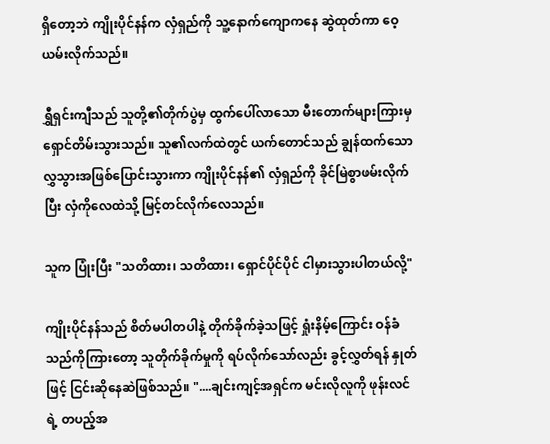ရှိတော့ဘဲ ကျိုးပိုင်နန်က လှံရှည်ကို သူ့နောက်ကျောကနေ ဆွဲထုတ်ကာ ဝေ့ယမ်းလိုက်သည်။

ရွှီရှင်းကျီသည် သူတို့၏တိုက်ပွဲမှ ထွက်ပေါ်လာသော မီးတောက်များကြားမှ ရှောင်တိမ်းသွားသည်။ သူ၏လက်ထဲတွင် ယက်တောင်သည် ချွန်ထက်သော လွှသွားအဖြစ်ပြောင်းသွားကာ ကျိုးပိုင်နန်၏ လှံရှည်ကို ခိုင်မြဲစွာဖမ်းလိုက်ပြီး လှံကိုလေထဲသို့ မြင့်တင်လိုက်လေသည်။

သူက ပြုံးပြီး "သတိထား၊ သတိထား၊ ရှောင်ပိုင်ပိုင် ငါမှားသွားပါတယ်လို့"

ကျိုးပိုင်နန်သည် စိတ်မပါတပါနဲ့ တိုက်ခိုက်ခဲ့သဖြင့် ရှုံးနိမ့်ကြောင်း ဝန်ခံသည်ကိုကြားတော့ သူတိုက်ခိုက်မှုကို ရပ်လိုက်သော်လည်း ခွင့်လွှတ်ရန် နှုတ်ဖြင့် ငြင်းဆိုနေဆဲဖြစ်သည်။ "....ချင်းကျင့်အရှင်က မင်းလိုလူကို ဖုန်းလင်ရဲ့ တပည့်အ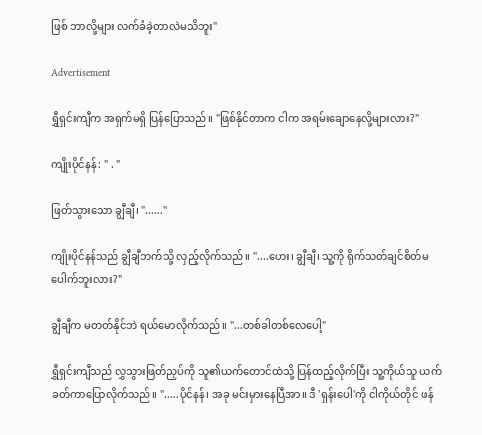ဖြစ် ဘာလို့များ လက်ခံခဲ့တာလဲမသိဘူး"

Advertisement

ရွှီရှင်းကျီက အရှက်မရှိ ပြန်ပြောသည်။ "ဖြစ်နိုင်တာက ငါက အရမ်းချောနေလို့များလား?"

ကျိုးပိုင်နန်: " . "

ဖြတ်သွားသော ချွီချီ၊ "......"

ကျိုးပိုင်နန်သည် ချွီချီဘက်သို့ လှည့်လိုက်သည်။ "....ဟေး၊ ချွီချီ၊ သူ့ကို ရိုက်သတ်ချင်စိတ်မပေါက်ဘူးလား?"

ချွီချီက မတတ်နိုင်ဘဲ ရယ်မောလိုက်သည်။ "...တစ်ခါတစ်လေပေါ့"

ရွှီရှင်းကျီသည် လွှသွားဖြတ်ညှပ်ကို သူ၏ယက်တောင်ထဲသို့ ပြန်ထည့်လိုက်ပြီး သူ့ကိုယ်သူ ယက်ခတ်ကာပြောလိုက်သည်။ ".....ပိုင်နန်၊ အခု မင်းမှားနေပြီအာ။ ဒီ 'ရှန်းပေါ'ကို ငါကိုယ်တိုင် ဖန်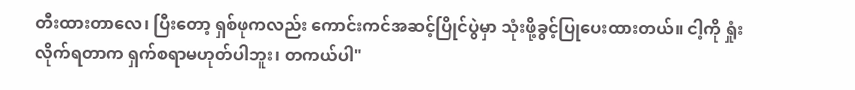တီးထားတာလေ၊ ပြီးတော့ ရှစ်ဖုကလည်း ကောင်းကင်အဆင့်ပြိုင်ပွဲမှာ သုံးဖို့ခွင့်ပြုပေးထားတယ်။ ငါ့ကို ရှုံးလိုက်ရတာက ရှက်စရာမဟုတ်ပါဘူး၊ တကယ်ပါ"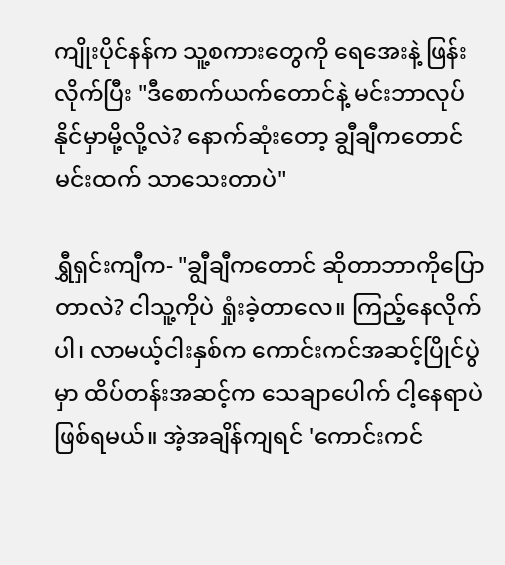ကျိုးပိုင်နန်က သူ့စကားတွေကို ရေအေးနဲ့ ဖြန်းလိုက်ပြီး "ဒီစောက်ယက်တောင်နဲ့ မင်းဘာလုပ်နိုင်မှာမို့လို့လဲ? နောက်ဆုံးတော့ ချွီချီကတောင် မင်းထက် သာသေးတာပဲ"

ရွှီရှင်းကျီက- "ချွီချီကတောင် ဆိုတာဘာကိုပြောတာလဲ? ငါသူ့ကိုပဲ ရှုံးခဲ့တာလေ။ ကြည့်နေလိုက်ပါ၊ လာမယ့်ငါးနှစ်က ကောင်းကင်အဆင့်ပြိုင်ပွဲမှာ ထိပ်တန်းအဆင့်က သေချာပေါက် ငါ့နေရာပဲဖြစ်ရမယ်။ အဲ့အချိန်ကျရင် 'ကောင်းကင်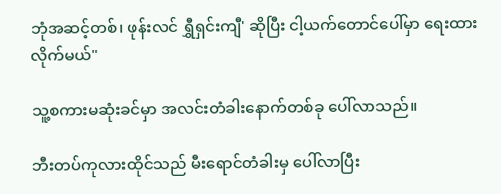ဘုံအဆင့်တစ်၊ ဖုန်းလင် ရွှီရှင်းကျီ' ဆိုပြီး ငါ့ယက်တောင်ပေါ်မှာ ရေးထားလိုက်မယ်"

သူ့စကားမဆုံးခင်မှာ အလင်းတံခါးနောက်တစ်ခု ပေါ်လာသည်။

ဘီးတပ်ကုလားထိုင်သည် မီးရောင်တံခါးမှ ပေါ်လာပြီး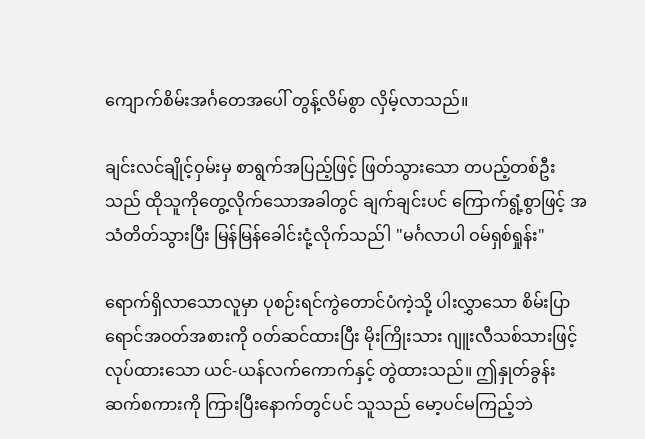ကျောက်စိမ်းအင်္ဂတေအပေါ် တွန့်လိမ်စွာ လှိမ့်လာသည်။

ချင်းလင်ချိုင့်ဝှမ်းမှ စာရွက်အပြည့်ဖြင့် ဖြတ်သွားသော တပည့်တစ်ဦးသည် ထိုသူကိုတွေ့လိုက်သောအခါတွင် ချက်ချင်းပင် ကြောက်ရွံ့စွာဖြင့် အသံတိတ်သွားပြီး မြန်မြန်ခေါင်းငုံ့လိုက်သည်ါ "မင်္ဂလာပါ ဝမ်ရှစ်ရှုန်း"

ရောက်ရှိလာသောလူမှာ ပုစဉ်းရင်ကွဲတောင်ပံကဲ့သို့ ပါးလွှာသော စိမ်းပြာရောင်အဝတ်အစားကို ၀တ်ဆင်ထားပြီး မိုးကြိုးသား ဂျူးလီသစ်သားဖြင့်လုပ်ထားသော ယင်-ယန်လက်ကောက်နှင့် တွဲထားသည်။ ဤနှုတ်ခွန်းဆက်စကားကို ကြားပြီးနောက်တွင်ပင် သူသည် မော့ပင်မကြည့်ဘဲ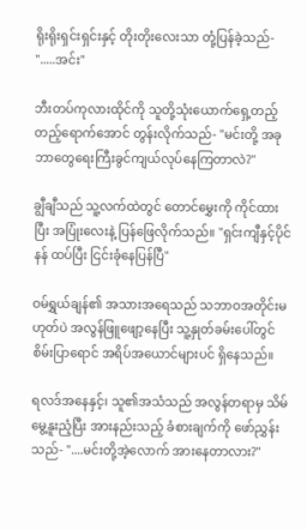ရိုးရိုးရှင်းရှင်းနှင့် တိုးတိုးလေးသာ တုံ့ပြန်ခဲ့သည်- ".....အင်း"

ဘီးတပ်ကုလားထိုင်ကို သူတို့သုံးယောက်ရှေ့တည့်တည့်ရောက်အောင် တွန်းလိုက်သည်- "မင်းတို့ အခု ဘာတွေရေးကြီးခွင်ကျယ်လုပ်နေကြတာလဲ?"

ချွီချီသည် သူ့လက်ထဲတွင် တောင်မွှေးကို ကိုင်ထားပြီး အပြုံးလေးနဲ့ ပြန်ဖြေလိုက်သည်။ "ရှင်းကျီနှင့်ပိုင်နန် ထပ်ပြီး ငြင်းခုံနေပြန်ပြီ"

ဝမ်ရွှယ်ချန်၏ အသားအရေသည် သဘာဝအတိုင်းမဟုတ်ပဲ အလွန်ဖြူဖျော့နေပြီး သူ့နှုတ်ခမ်းပေါ်တွင် စိမ်းပြာရောင် အရိပ်အယောင်များပင် ရှိနေသည်။

ရလဒ်အနေနှင့်၊ သူ၏အသံသည် အလွန်တရာမှ သိမ်မွေ့နူးညံ့ပြီး အားနည်းသည့် ခံစားချက်ကို ဖော်ညွှန်းသည်- "....မင်းတို့အဲ့လောက် အားနေတာလား?"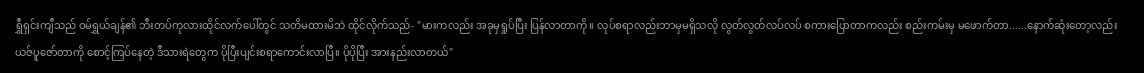ရွှီရှင်းကျီသည် ဝမ်ရွှယ်ချန်၏ ဘီးတပ်ကုလားထိုင်လက်ပေါ်တွင် သတိမထားမိဘဲ ထိုင်လိုက်သည်- "မားကလည်း အခုမှရှုပ်ပြီး ပြန်လာတာကို။ လုပ်စရာလည်းဘာမှမရှိသလို လွတ်လွတ်လပ်လပ် စကားပြောတာကလည်း စည်းကမ်းမှ မဖောက်တာ......နောက်ဆုံးတော့လည်း ယဇ်ပူဇော်တာကို စောင့်ကြပ်နေတဲ့ ဒီသားရဲတွေက ပိုပြီးပျင်းစရာကောင်းလာပြီ။ ပိုပိုပြီး အားနည်းလာတယ်"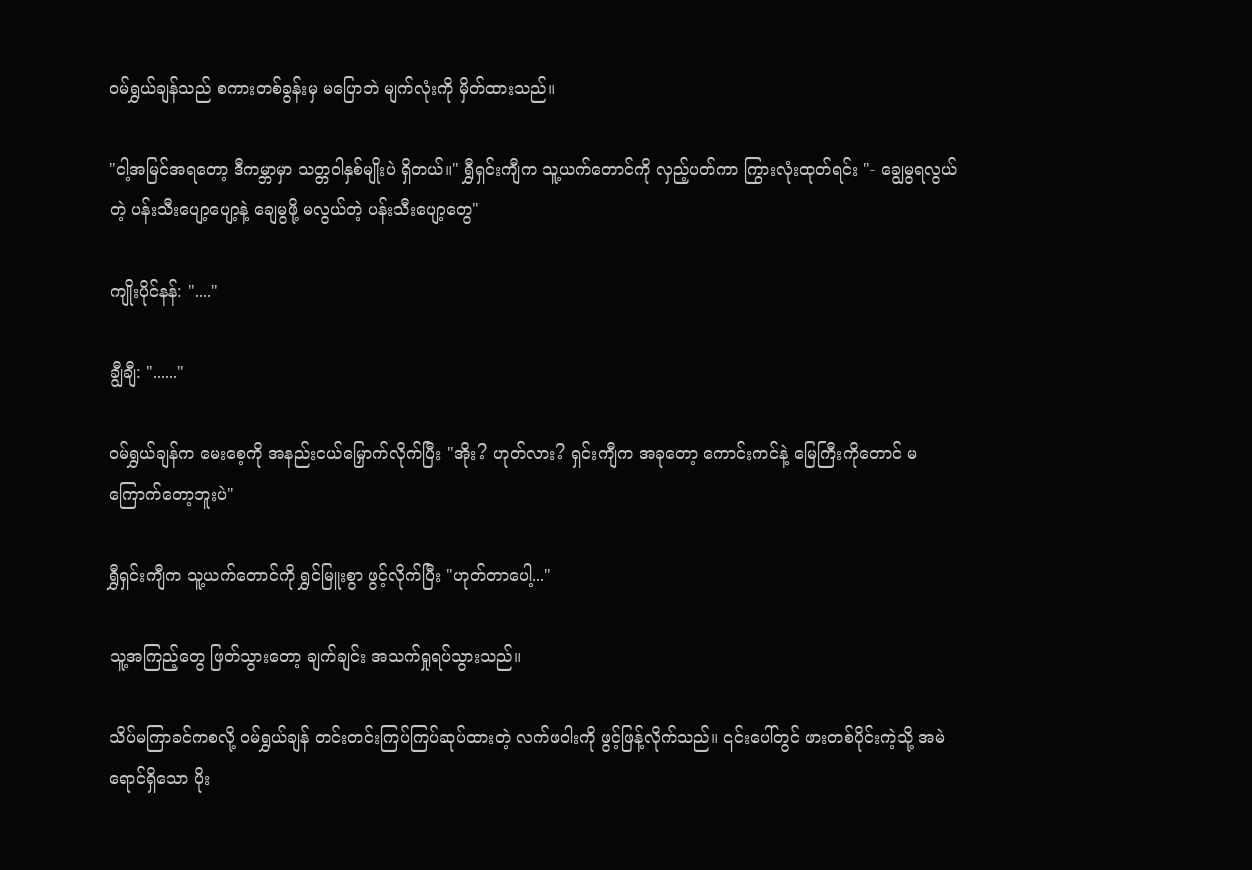ဝမ်ရွှယ်ချန်သည် စကားတစ်ခွန်းမှ မပြောဘဲ မျက်လုံးကို မှိတ်ထားသည်။

"ငါ့အမြင်အရတော့ ဒီကမ္ဘာမှာ သတ္တဝါနှစ်မျိုးပဲ ရှိတယ်။" ရွှီရှင်းကျီက သူ့ယက်တောင်ကို လှည့်ပတ်ကာ ကြွားလုံးထုတ်ရင်း "- ချွေမွရလွယ်တဲ့ ပန်းသီးပျော့ပျော့နဲ့ ချေမွဖို့ မလွယ်တဲ့ ပန်းသီးပျော့တွေ"

ကျိုးပိုင်နန်: "...."

ချွီချီ: "......"

ဝမ်ရွှယ်ချန်က မေးစေ့ကို အနည်းငယ်မြှောက်လိုက်ပြီး "အိုး? ဟုတ်လား? ရှင်းကျီက အခုတော့ ကောင်းကင်နဲ့ မြေကြီးကိုတောင် မကြောက်တော့ဘူးပဲ"

ရွှီရှင်းကျီက သူ့ယက်တောင်ကို ရွှင်မြူးစွာ ဖွင့်လိုက်ပြီး "ဟုတ်တာပေါ့..."

သူ့အကြည့်တွေ ဖြတ်သွားတော့ ချက်ချင်း အသက်ရှုရပ်သွားသည်။

သိပ်မကြာခင်ကစလို့ ဝမ်ရွှယ်ချန် တင်းတင်းကြပ်ကြပ်ဆုပ်ထားတဲ့ လက်ဖဝါးကို ဖွင့်ဖြန့်လိုက်သည်။ ၎င်းပေါ်တွင် ဖားတစ်ပိုင်းကဲ့သို့ အမဲရောင်ရှိသော ပိုး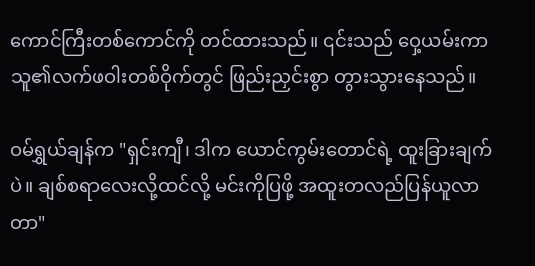ကောင်ကြီးတစ်ကောင်ကို တင်ထားသည်။ ၎င်းသည် ဝှေ့ယမ်းကာ သူ၏လက်ဖဝါးတစ်ဝိုက်တွင် ဖြည်းညှင်းစွာ တွားသွားနေသည်။

ဝမ်ရွှယ်ချန်က "ရှင်းကျီ၊ ဒါက ယောင်ကွမ်းတောင်ရဲ့ ထူးခြားချက်ပဲ။ ချစ်စရာလေးလို့ထင်လို့ မင်းကိုပြဖို့ အထူးတလည်ပြန်ယူလာတာ"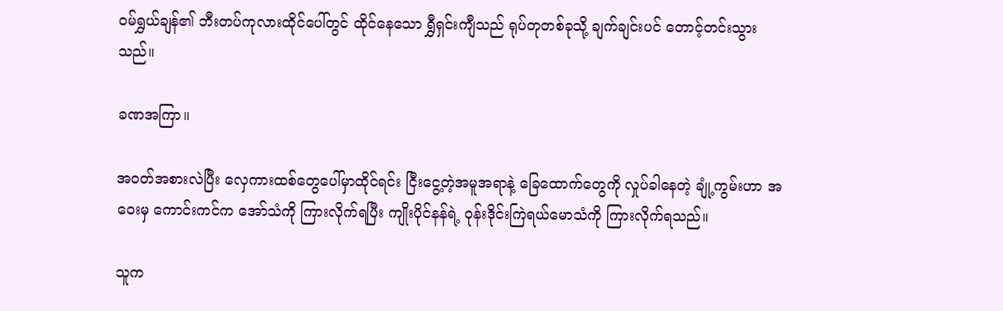ဝမ်ရွှယ်ချန်၏ ဘီးတပ်ကုလားထိုင်ပေါ်တွင် ထိုင်နေသော ရွှီရှင်းကျီသည် ရုပ်တုတစ်ခုသို့ ချက်ချင်းပင် တောင့်တင်းသွားသည်။

ခဏအကြာ။

အဝတ်အစားလဲပြီး လှေကားထစ်တွေပေါ်မှာထိုင်ရင်း ငြီးငွေ့တဲ့အမူအရာနဲ့ ခြေထောက်တွေကို လှုပ်ခါနေတဲ့ ချုံ့ကွမ်းဟာ အဝေးမှ ကောင်းကင်က အော်သံကို ကြားလိုက်ရပြီး ကျိုးပိုင်နန်ရဲ့ ဝုန်းဒိုင်းကြဲရယ်မောသံကို ကြားလိုက်ရသည်။

သူက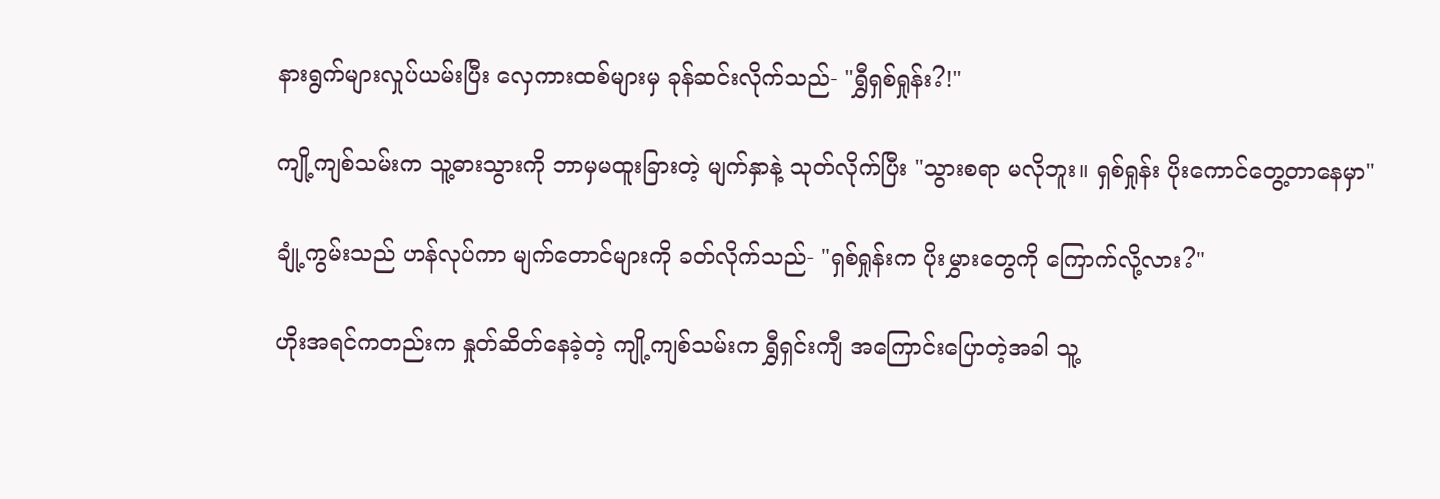နားရွက်များလှုပ်ယမ်းပြီး လှေကားထစ်များမှ ခုန်ဆင်းလိုက်သည်- "ရွှီရှစ်ရှုန်း?!"

ကျို့ကျစ်သမ်းက သူ့ဓားသွားကို ဘာမှမထူးခြားတဲ့ မျက်နှာနဲ့ သုတ်လိုက်ပြီး "သွားစရာ မလိုဘူး။ ရှစ်ရှုန်း ပိုးကောင်တွေ့တာနေမှာ"

ချုံ့ကွမ်းသည် ဟန်လုပ်ကာ မျက်တောင်များကို ခတ်လိုက်သည်- "ရှစ်ရှုန်းက ပိုးမွှားတွေကို ကြောက်လို့လား?"

ဟိုးအရင်ကတည်းက နှုတ်ဆိတ်နေခဲ့တဲ့ ကျို့ကျစ်သမ်းက ရွှီရှင်းကျီ အကြောင်းပြောတဲ့အခါ သူ့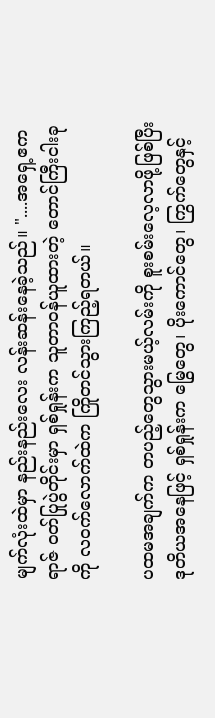မျက်လုံးထဲမှာ နည်းနည်းလေး လန်းဆန်းနေခဲ့သည်။ "....အရှေ့ဧကရာဇ် ဝတ်ပြုပွဲတိုင်းမှာ ရှစ်ရှုန်းက သူတာဝန်ယူထားတဲ့ တောင်ကြီးငါးခုကို လဝက်လောက်ထဲက ကြိုတင်သွားကြည့်ရတယ်။

ပထမအချက်က တပည့်တွေသွားမယ့်လမ်းကို စူးစမ်းလေ့လာဖို့ဖြစ်ပြီး ဒုတိယအနေဖြင့် ရှစ်ရှုန်းက မြွေတွေ၊ ပိုးကောင်တွေ၊ ကြွက်တွေနှင့်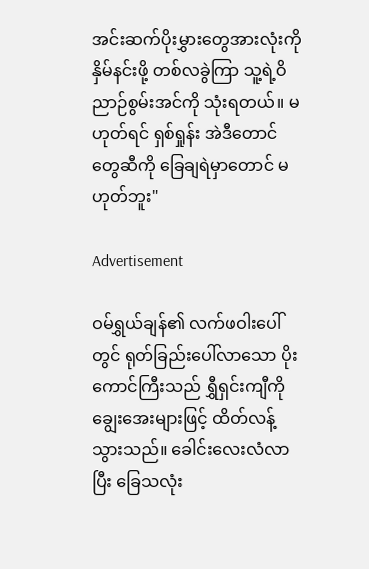အင်းဆက်ပိုးမွှားတွေအားလုံးကို နှိမ်နင်းဖို့ တစ်လခွဲကြာ သူ့ရဲ့ဝိညာဉ်စွမ်းအင်ကို သုံးရတယ်။ မဟုတ်ရင် ရှစ်ရှုန်း အဲဒီတောင်တွေဆီကို ခြေချရဲမှာတောင် မဟုတ်ဘူး"

Advertisement

ဝမ်ရွှယ်ချန်၏ လက်ဖဝါးပေါ်တွင် ရုတ်ခြည်းပေါ်လာသော ပိုးကောင်ကြီးသည် ရွှီရှင်းကျီကို ချွေးအေးများဖြင့် ထိတ်လန့်သွားသည်။ ခေါင်းလေးလံလာပြီး ခြေသလုံး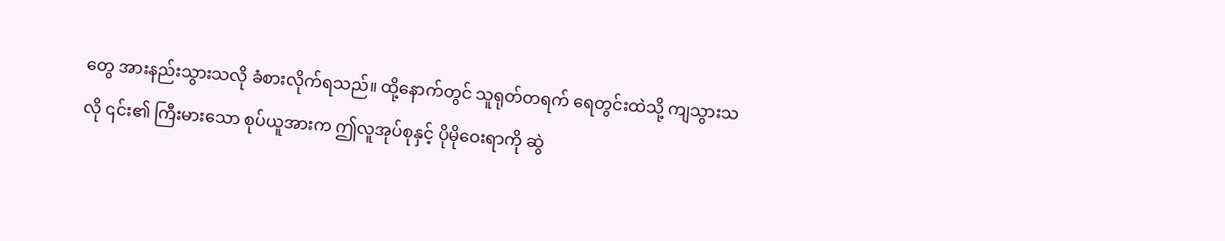တွေ အားနည်းသွားသလို ခံစားလိုက်ရသည်။ ထို့နောက်တွင် သူရုတ်တရက် ရေတွင်းထဲသို့ ကျသွားသလို ၎င်း၏ ကြီးမားသော စုပ်ယူအားက ဤလူအုပ်စုနှင့် ပိုမိုဝေးရာကို ဆွဲ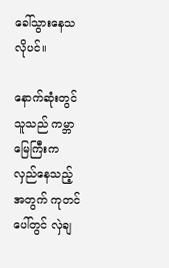ခေါ်သွားနေသလိုပင်။

နောက်ဆုံးတွင် သူသည် ကမ္ဘာမြေကြီးက လှည်နေသည့်အတွက် ကုတင်ပေါ်တွင် လှဲချ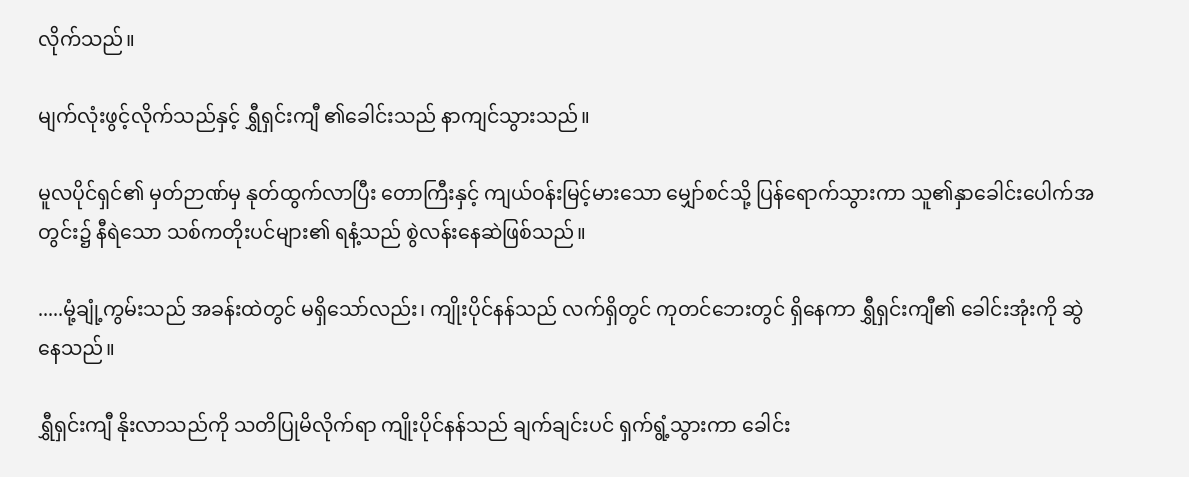လိုက်သည်။

မျက်လုံးဖွင့်လိုက်သည်နှင့် ရွှီရှင်းကျီ ၏ခေါင်းသည် နာကျင်သွားသည်။

မူလပိုင်ရှင်၏ မှတ်ဉာဏ်မှ နုတ်ထွက်လာပြီး တောကြီးနှင့် ကျယ်ဝန်းမြင့်မားသော မျှော်စင်သို့ ပြန်ရောက်သွားကာ သူ၏နှာခေါင်းပေါက်အတွင်း၌ နီရဲသော သစ်ကတိုးပင်များ၏ ရနံ့သည် စွဲလန်းနေဆဲဖြစ်သည်။

.....မုံ့ချုံ့ကွမ်းသည် အခန်းထဲတွင် မရှိသော်လည်း၊ ကျိုးပိုင်နန်သည် လက်ရှိတွင် ကုတင်ဘေးတွင် ရှိနေကာ ရွှီရှင်းကျီ၏ ခေါင်းအုံးကို ဆွဲနေသည်။

ရွှီရှင်းကျီ နိုးလာသည်ကို သတိပြုမိလိုက်ရာ ကျိုးပိုင်နန်သည် ချက်ချင်းပင် ရှက်ရွံ့သွားကာ ခေါင်း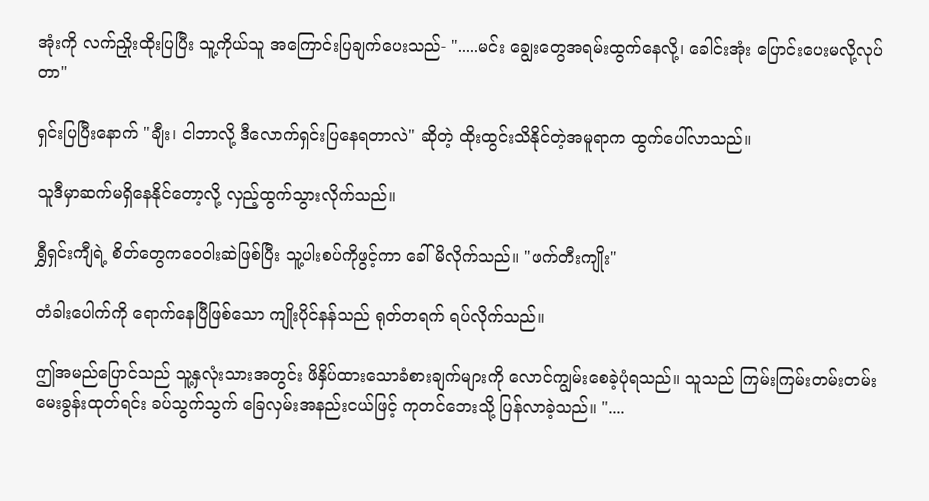အုံးကို လက်ညှိုးထိုးပြပြီး သူ့ကိုယ်သူ အကြောင်းပြချက်ပေးသည်- ".....မင်း ချွေးတွေအရမ်းထွက်နေလို့၊ ခေါင်းအုံး ပြောင်းပေးမလို့လုပ်တာ"

ရှင်းပြပြီးနောက် "ချီး၊ ငါဘာလို့ ဒီလောက်ရှင်းပြနေရတာလဲ" ဆိုတဲ့ ထိုးထွင်းသိနိုင်တဲ့အမူရာက ထွက်ပေါ်လာသည်။

သူဒီမှာဆက်မရှိနေနိုင်တော့လို့ လှည့်ထွက်သွားလိုက်သည်။

ရွှီရှင်းကျီရဲ့ စိတ်တွေကဝေဝါးဆဲဖြစ်ပြီး သူ့ပါးစပ်ကိုဖွင့်ကာ ခေါ်မိလိုက်သည်။ "ဖက်တီးကျိုး"

တံခါးပေါက်ကို ရောက်နေပြီဖြစ်သော ကျိုးပိုင်နန်သည် ရုတ်တရက် ရပ်လိုက်သည်။

ဤအမည်ပြောင်သည် သူ့နှလုံးသားအတွင်း ဖိနှိပ်ထားသောခံစားချက်များကို လောင်ကျွမ်းစေခဲ့ပုံရသည်။ သူသည် ကြမ်းကြမ်းတမ်းတမ်းမေးခွန်းထုတ်ရင်း ခပ်သွက်သွက် ခြေလှမ်းအနည်းငယ်ဖြင့် ကုတင်ဘေးသို့ ပြန်လာခဲ့သည်။ "....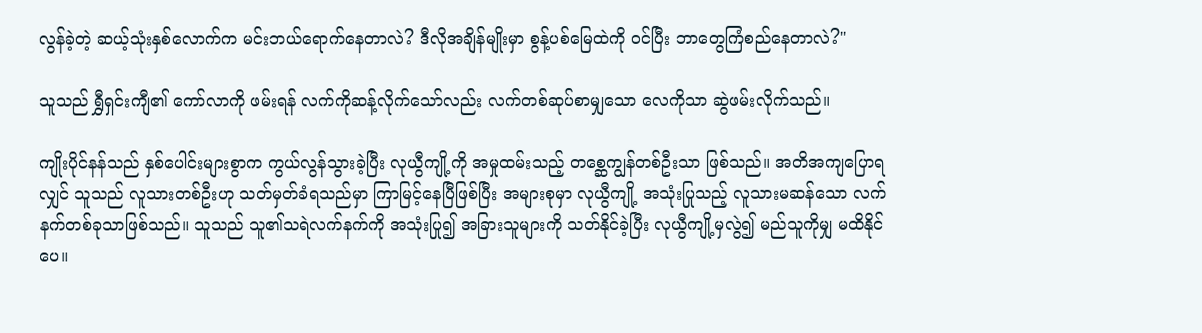လွန်ခဲ့တဲ့ ဆယ့်သုံးနှစ်လောက်က မင်းဘယ်ရောက်နေတာလဲ? ဒီလိုအချိန်မျိုးမှာ စွန့်ပစ်မြေထဲကို ဝင်ပြီး ဘာတွေကြံစည်နေတာလဲ?"

သူသည် ရွှီရှင်းကျီ၏ ကော်လာကို ဖမ်းရန် လက်ကိုဆန့်လိုက်သော်လည်း လက်တစ်ဆုပ်စာမျှသော လေကိုသာ ဆွဲဖမ်းလိုက်သည်။

ကျိုးပိုင်နန်သည် နှစ်ပေါင်းများစွာက ကွယ်လွန်သွားခဲ့ပြီး လုယွီကျို့ကို အမှုထမ်းသည့် တစ္ဆေကျွန်တစ်ဦးသာ ဖြစ်သည်။ အတိအကျပြောရလျှင် သူသည် လူသားတစ်ဦးဟု သတ်မှတ်ခံရသည်မှာ ကြာမြင့်နေပြီဖြစ်ပြီး အများစုမှာ လုယွီကျို့ အသုံးပြုသည့် လူသားမဆန်သော လက်နက်တစ်ခုသာဖြစ်သည်။ သူသည် သူ၏သရဲလက်နက်ကို အသုံးပြု၍ အခြားသူများကို သတ်နိုင်ခဲ့ပြီး လုယွီကျို့မှလွဲ၍ မည်သူကိုမျှ မထိနိုင်ပေ။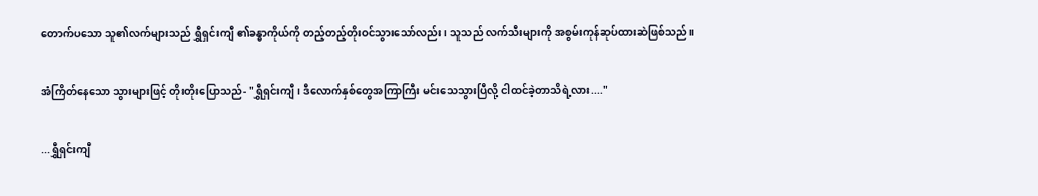တောက်ပသော သူ၏လက်များသည် ရွှီရှင်းကျီ ၏ခန္ဓာကိုယ်ကို တည့်တည့်တိုးဝင်သွားသော်လည်း၊ သူသည် လက်သီးများကို အစွမ်းကုန်ဆုပ်ထားဆဲဖြစ်သည်။

အံကြိတ်နေသော သွားများဖြင့် တိုးတိုးပြောသည်- "ရွှီရှင်းကျီ၊ ဒီလောက်နှစ်တွေအကြာကြီး မင်းသေသွားပြီလို့ ငါထင်ခဲ့တာသိရဲ့လား...."

...ရွှီရှင်းကျီ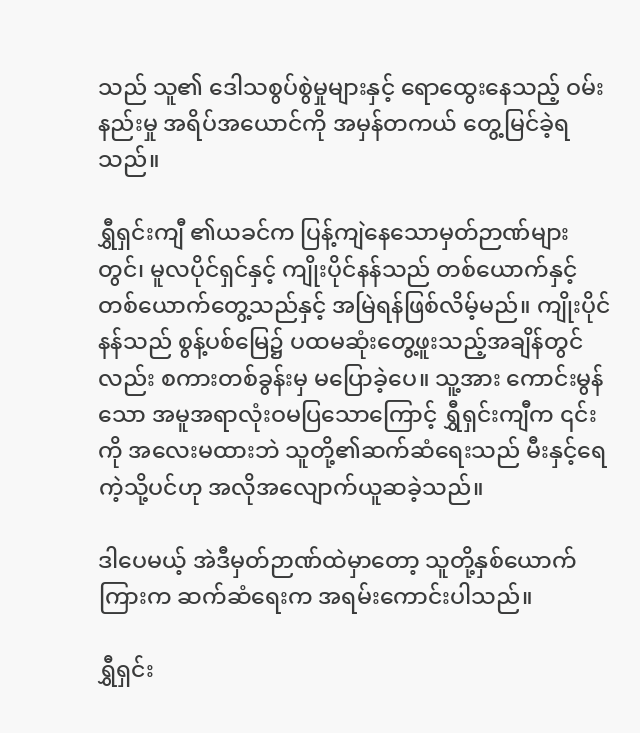သည် သူ၏ ဒေါသစွပ်စွဲမှုများနှင့် ရောထွေးနေသည့် ဝမ်းနည်းမှု အရိပ်အယောင်ကို အမှန်တကယ် တွေ့မြင်ခဲ့ရသည်။

ရွှီရှင်းကျီ ၏ယခင်က ပြန့်ကျဲနေသောမှတ်ဉာဏ်များတွင်၊ မူလပိုင်ရှင်နှင့် ကျိုးပိုင်နန်သည် တစ်ယောက်နှင့်တစ်ယောက်တွေ့သည်နှင့် အမြဲရန်ဖြစ်လိမ့်မည်။ ကျိုးပိုင်နန်သည် စွန့်ပစ်မြေ၌ ပထမဆုံးတွေ့ဖူးသည့်အချိန်တွင်လည်း စကားတစ်ခွန်းမှ မပြောခဲ့ပေ။ သူ့အား ကောင်းမွန်သော အမူအရာလုံးဝမပြသောကြောင့် ရွှီရှင်းကျီက ၎င်းကို အလေးမထားဘဲ သူတို့၏ဆက်ဆံရေးသည် မီးနှင့်ရေကဲ့သို့ပင်ဟု အလိုအလျောက်ယူဆခဲ့သည်။

ဒါပေမယ့် အဲဒီမှတ်ဉာဏ်ထဲမှာတော့ သူတို့နှစ်ယောက်ကြားက ဆက်ဆံရေးက အရမ်းကောင်းပါသည်။

ရွှီရှင်း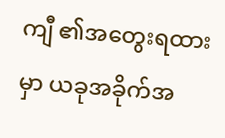ကျီ ၏အတွေးရထားမှာ ယခုအခိုက်အ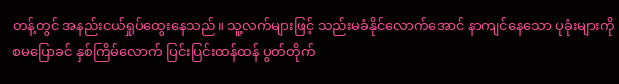တန့်တွင် အနည်းငယ်ရှုပ်ထွေးနေသည်။ သူ့လက်များဖြင့် သည်းမခံနိုင်လောက်အောင် နာကျင်နေသော ပုခုံးများကို စမပြောခင် နှစ်ကြိမ်လောက် ပြင်းပြင်းထန်ထန် ပွတ်တိုက်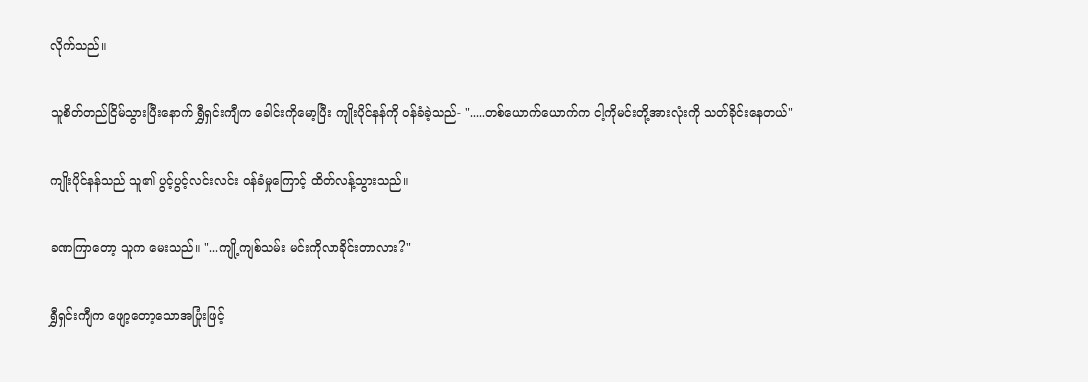လိုက်သည်။

သူစိတ်တည်ငြိမ်သွားပြီးနောက် ရွှီရှင်းကျီက ခေါင်းကိုမော့ပြီး ကျိုးပိုင်နန်ကို ဝန်ခံခဲ့သည်- ".....တစ်ယောက်ယောက်က ငါ့ကိုမင်းတို့အားလုံးကို သတ်ခိုင်းနေတယ်"

ကျိုးပိုင်နန်သည် သူ၏ ပွင့်ပွင့်လင်းလင်း ဝန်ခံမှုကြောင့် ထိတ်လန့်သွားသည်။

ခဏကြာတော့ သူက မေးသည်။ "...ကျို့ကျစ်သမ်း မင်းကိုလာခိုင်းတာလား?"

ရွှီရှင်းကျီက ဖျော့တော့သောအပြုံးဖြင့်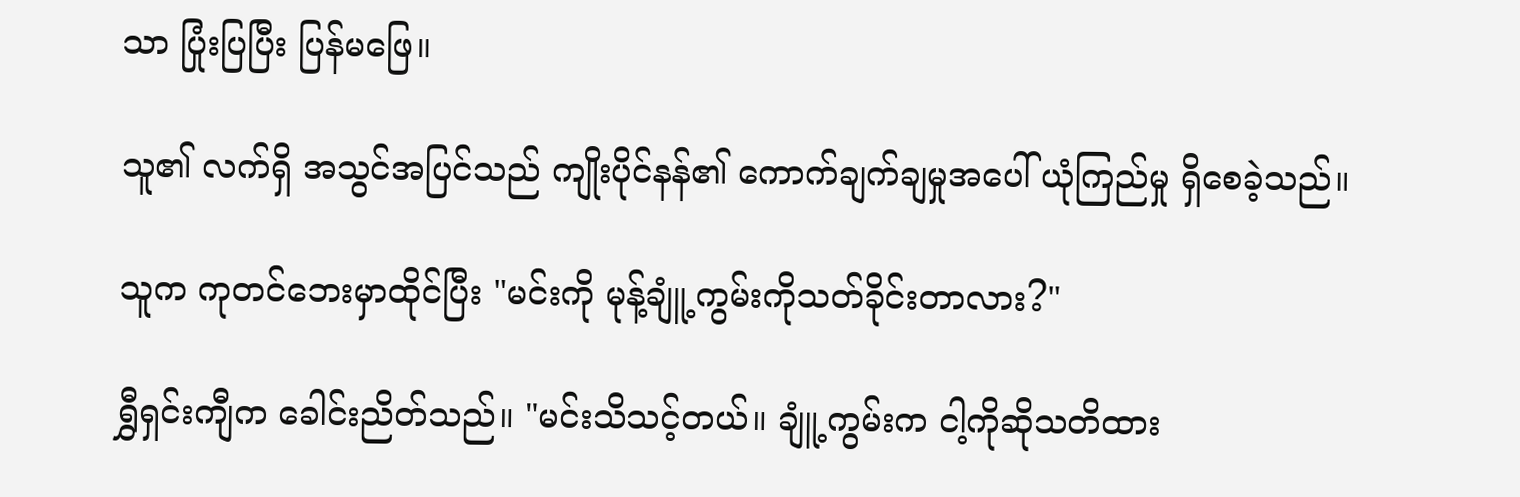သာ ပြုံးပြပြီး ပြန်မဖြေ။

သူ၏ လက်ရှိ အသွင်အပြင်သည် ကျိုးပိုင်နန်၏ ကောက်ချက်ချမှုအပေါ် ယုံကြည်မှု ရှိစေခဲ့သည်။

သူက ကုတင်ဘေးမှာထိုင်ပြီး "မင်းကို မုန့်ချူံ့ကွမ်းကိုသတ်ခိုင်းတာလား?"

ရွှီရှင်းကျီက ခေါင်းညိတ်သည်။ "မင်းသိသင့်တယ်။ ချူံ့ကွမ်းက ငါ့ကိုဆိုသတိထား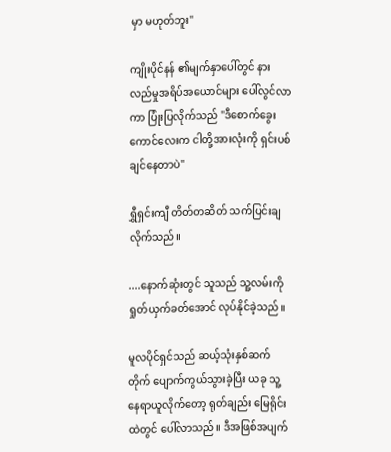မှာ မဟုတ်ဘူး"

ကျိုးပိုင်နန် ၏မျက်နှာပေါ်တွင် နားလည်မှုအရိပ်အယောင်များ ပေါ်လွင်လာကာ ပြုံးပြလိုက်သည် "ဒီစောက်ခွေးကောင်လေးက ငါတို့အားလုံးကို ရှင်းပစ်ချင်နေတာပဲ"

ရွှီရှင်းကျီ တိတ်တဆိတ် သက်ပြင်းချလိုက်သည်။

....နောက်ဆုံးတွင် သူသည် သူ့လမ်းကို ရှုတ်ယှက်ခတ်အောင် လုပ်နိုင်ခဲ့သည်။

မူလပိုင်ရှင်သည် ဆယ့်သုံးနှစ်ဆက်တိုက် ပျောက်ကွယ်သွားခဲ့ပြီး ယခု သူ့နေရာယူလိုက်တော့ ရုတ်ချည်း မြေရိုင်းထဲတွင် ပေါ်လာသည်။ ဒီအဖြစ်အပျက်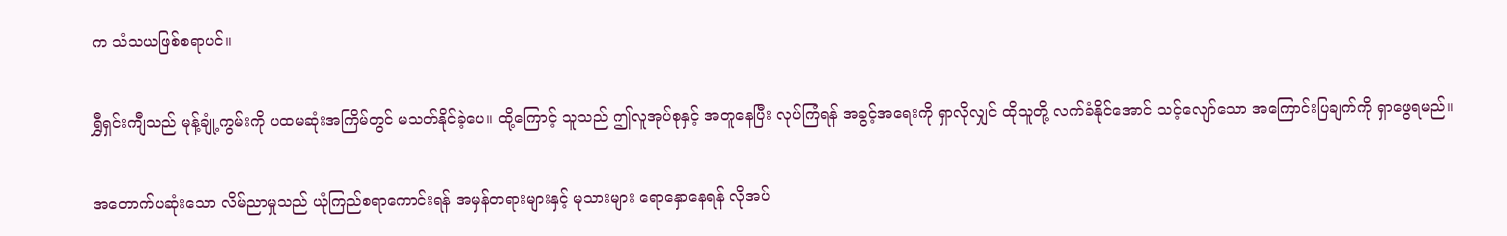က သံသယဖြစ်စရာပင်။

ရွှီရှင်းကျီသည် မုန့်ချုံ့ကွမ်းကို ပထမဆုံးအကြိမ်တွင် မသတ်နိုင်ခဲ့ပေ။ ထို့ကြောင့် သူသည် ဤလူအုပ်စုနှင့် အတူနေပြီး လုပ်ကြံရန် အခွင့်အရေးကို ရှာလိုလျှင် ထိုသူတို့ လက်ခံနိုင်အောင် သင့်လျော်သော အကြောင်းပြချက်ကို ရှာဖွေရမည်။

အတောက်ပဆုံးသော လိမ်ညာမှုသည် ယုံကြည်စရာကောင်းရန် အမှန်တရားများနှင့် မုသားများ ရောနှောနေရန် လိုအပ်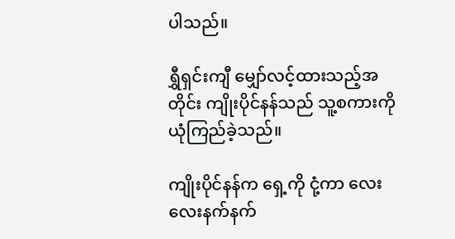ပါသည်။

ရွှီရှင်းကျီ မျှော်လင့်ထားသည့်အတိုင်း ကျိုးပိုင်နန်သည် သူ့စကားကို ယုံကြည်ခဲ့သည်။

ကျိုးပိုင်နန်က ရှေ့ကို ငုံ့ကာ လေးလေးနက်နက်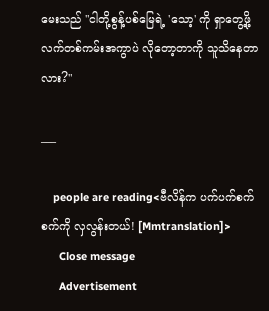မေးသည် "ငါတို့စွန့်ပစ်မြေရဲ့ 'သော့' ကို ရှာတွေ့ဖို့ လက်တစ်ကမ်းအကွာပဲ လိုတော့တာကို သူသိနေတာလား?"

___

    people are reading<ဗီလိန်က ပက်ပက်စက်စက်ကို လှလွန်းတယ်! [Mmtranslation]>
      Close message
      Advertisement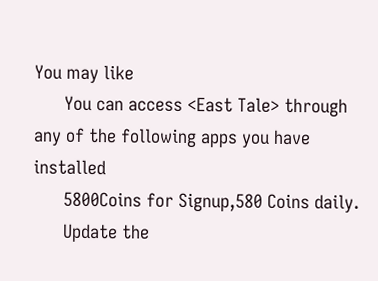You may like
      You can access <East Tale> through any of the following apps you have installed
      5800Coins for Signup,580 Coins daily.
      Update the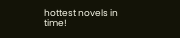hottest novels in time!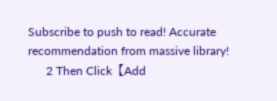Subscribe to push to read! Accurate recommendation from massive library!
      2 Then Click【Add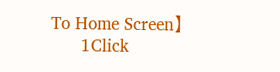To Home Screen】
      1Click